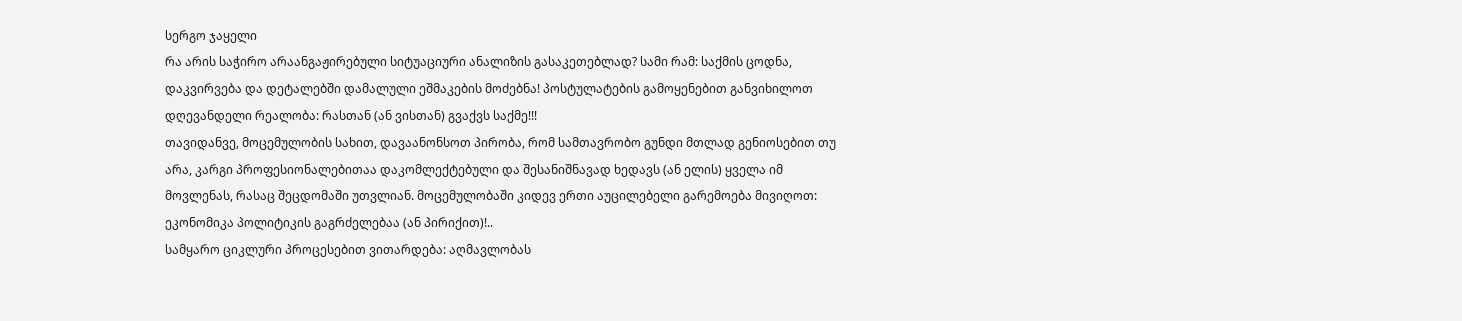სერგო ჯაყელი
რა არის საჭირო არაანგაჟირებული სიტუაციური ანალიზის გასაკეთებლად? სამი რამ: საქმის ცოდნა, დაკვირვება და დეტალებში დამალული ეშმაკების მოძებნა! პოსტულატების გამოყენებით განვიხილოთ დღევანდელი რეალობა: რასთან (ან ვისთან) გვაქვს საქმე!!!
თავიდანვე, მოცემულობის სახით, დავაანონსოთ პირობა, რომ სამთავრობო გუნდი მთლად გენიოსებით თუ არა, კარგი პროფესიონალებითაა დაკომლექტებული და შესანიშნავად ხედავს (ან ელის) ყველა იმ მოვლენას, რასაც შეცდომაში უთვლიან. მოცემულობაში კიდევ ერთი აუცილებელი გარემოება მივიღოთ: ეკონომიკა პოლიტიკის გაგრძელებაა (ან პირიქით)!..
სამყარო ციკლური პროცესებით ვითარდება: აღმავლობას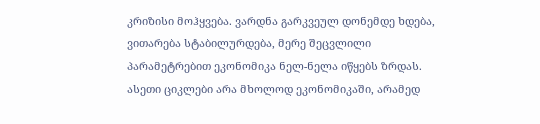კრიზისი მოჰყვება. ვარდნა გარკვეულ დონემდე ხდება, ვითარება სტაბილურდება, მერე შეცვლილი პარამეტრებით ეკონომიკა ნელ-ნელა იწყებს ზრდას. ასეთი ციკლები არა მხოლოდ ეკონომიკაში, არამედ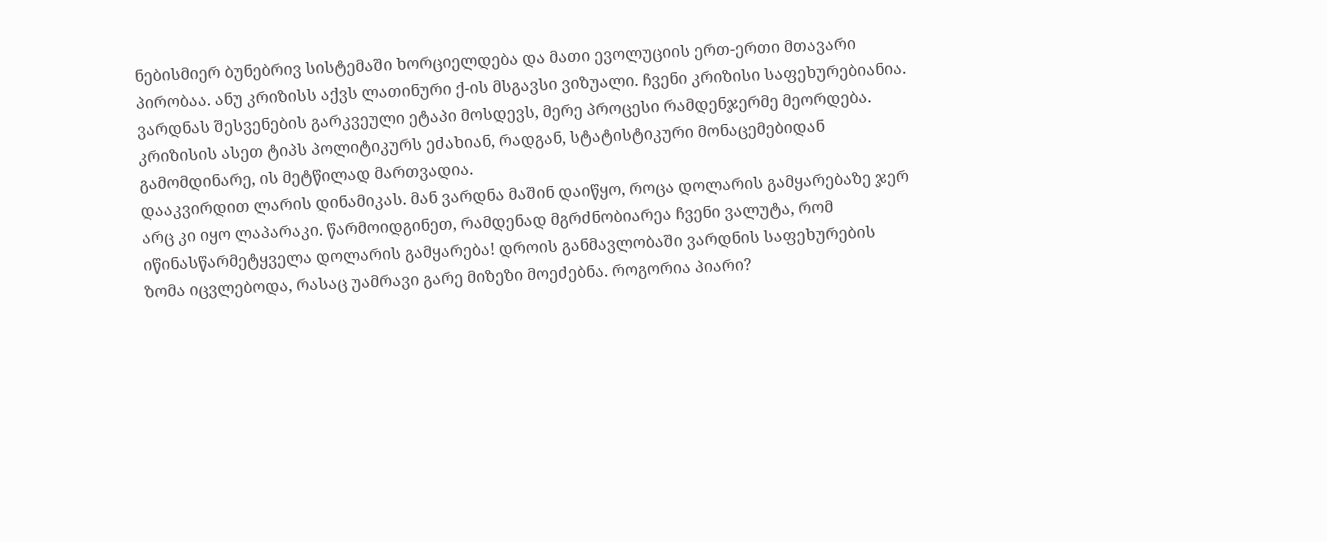ნებისმიერ ბუნებრივ სისტემაში ხორციელდება და მათი ევოლუციის ერთ-ერთი მთავარი პირობაა. ანუ კრიზისს აქვს ლათინური ქ-ის მსგავსი ვიზუალი. ჩვენი კრიზისი საფეხურებიანია. ვარდნას შესვენების გარკვეული ეტაპი მოსდევს, მერე პროცესი რამდენჯერმე მეორდება. კრიზისის ასეთ ტიპს პოლიტიკურს ეძახიან, რადგან, სტატისტიკური მონაცემებიდან გამომდინარე, ის მეტწილად მართვადია.
დააკვირდით ლარის დინამიკას. მან ვარდნა მაშინ დაიწყო, როცა დოლარის გამყარებაზე ჯერ არც კი იყო ლაპარაკი. წარმოიდგინეთ, რამდენად მგრძნობიარეა ჩვენი ვალუტა, რომ იწინასწარმეტყველა დოლარის გამყარება! დროის განმავლობაში ვარდნის საფეხურების ზომა იცვლებოდა, რასაც უამრავი გარე მიზეზი მოეძებნა. როგორია პიარი?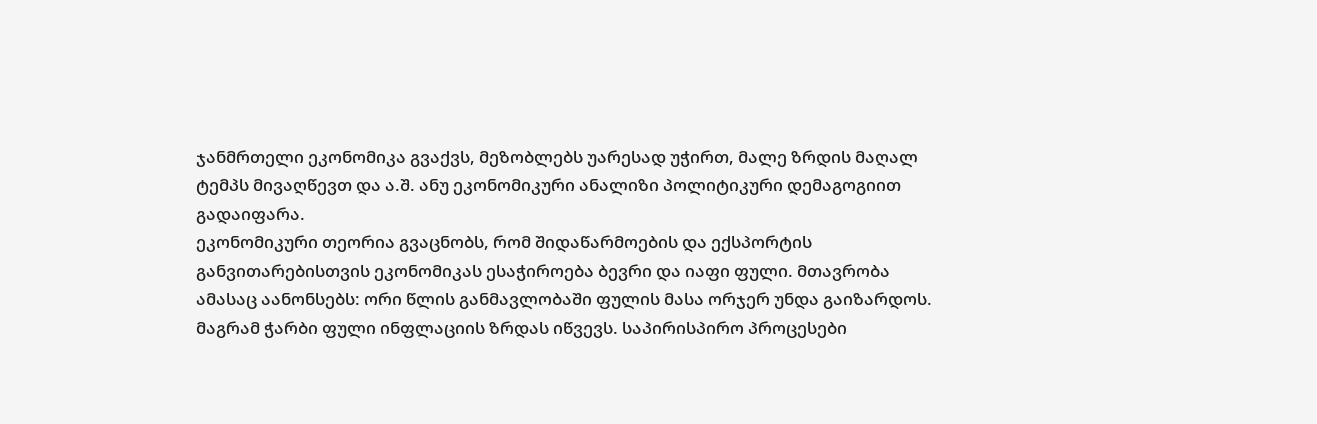ჯანმრთელი ეკონომიკა გვაქვს, მეზობლებს უარესად უჭირთ, მალე ზრდის მაღალ ტემპს მივაღწევთ და ა.შ. ანუ ეკონომიკური ანალიზი პოლიტიკური დემაგოგიით გადაიფარა.
ეკონომიკური თეორია გვაცნობს, რომ შიდაწარმოების და ექსპორტის განვითარებისთვის ეკონომიკას ესაჭიროება ბევრი და იაფი ფული. მთავრობა ამასაც აანონსებს: ორი წლის განმავლობაში ფულის მასა ორჯერ უნდა გაიზარდოს. მაგრამ ჭარბი ფული ინფლაციის ზრდას იწვევს. საპირისპირო პროცესები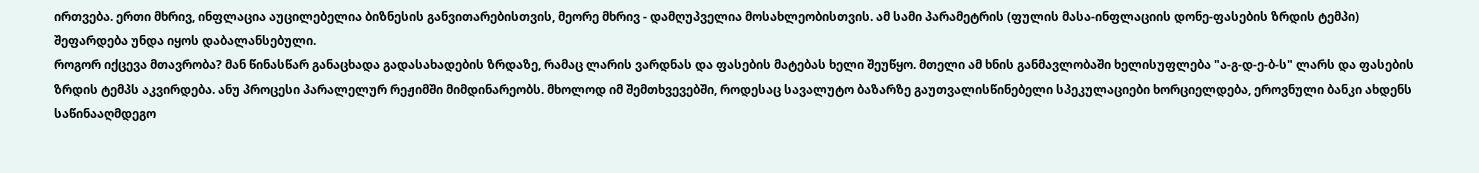ირთვება. ერთი მხრივ, ინფლაცია აუცილებელია ბიზნესის განვითარებისთვის, მეორე მხრივ - დამღუპველია მოსახლეობისთვის. ამ სამი პარამეტრის (ფულის მასა-ინფლაციის დონე-ფასების ზრდის ტემპი) შეფარდება უნდა იყოს დაბალანსებული.
როგორ იქცევა მთავრობა? მან წინასწარ განაცხადა გადასახადების ზრდაზე, რამაც ლარის ვარდნას და ფასების მატებას ხელი შეუწყო. მთელი ამ ხნის განმავლობაში ხელისუფლება "ა-გ-დ-ე-ბ-ს" ლარს და ფასების ზრდის ტემპს აკვირდება. ანუ პროცესი პარალელურ რეჟიმში მიმდინარეობს. მხოლოდ იმ შემთხვევებში, როდესაც სავალუტო ბაზარზე გაუთვალისწინებელი სპეკულაციები ხორციელდება, ეროვნული ბანკი ახდენს საწინააღმდეგო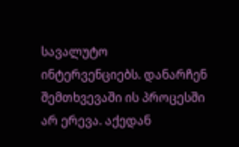სავალუტო ინტერვენციებს. დანარჩენ შემთხვევაში ის პროცესში არ ერევა. აქედან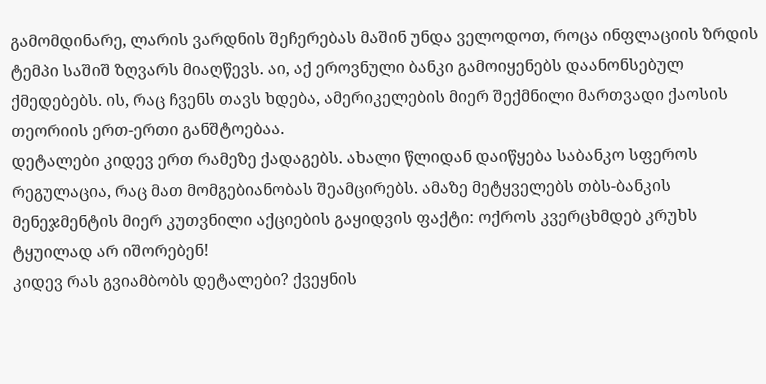გამომდინარე, ლარის ვარდნის შეჩერებას მაშინ უნდა ველოდოთ, როცა ინფლაციის ზრდის ტემპი საშიშ ზღვარს მიაღწევს. აი, აქ ეროვნული ბანკი გამოიყენებს დაანონსებულ ქმედებებს. ის, რაც ჩვენს თავს ხდება, ამერიკელების მიერ შექმნილი მართვადი ქაოსის თეორიის ერთ-ერთი განშტოებაა.
დეტალები კიდევ ერთ რამეზე ქადაგებს. ახალი წლიდან დაიწყება საბანკო სფეროს რეგულაცია, რაც მათ მომგებიანობას შეამცირებს. ამაზე მეტყველებს თბს-ბანკის მენეჯმენტის მიერ კუთვნილი აქციების გაყიდვის ფაქტი: ოქროს კვერცხმდებ კრუხს ტყუილად არ იშორებენ!
კიდევ რას გვიამბობს დეტალები? ქვეყნის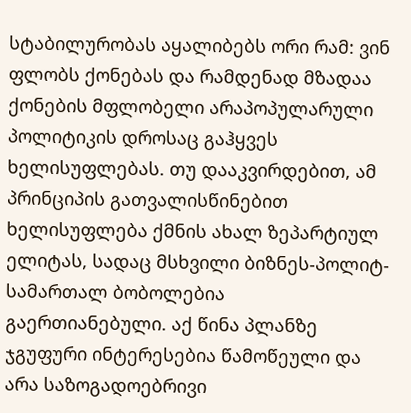სტაბილურობას აყალიბებს ორი რამ: ვინ ფლობს ქონებას და რამდენად მზადაა ქონების მფლობელი არაპოპულარული პოლიტიკის დროსაც გაჰყვეს ხელისუფლებას. თუ დააკვირდებით, ამ პრინციპის გათვალისწინებით ხელისუფლება ქმნის ახალ ზეპარტიულ ელიტას, სადაც მსხვილი ბიზნეს-პოლიტ-სამართალ ბობოლებია გაერთიანებული. აქ წინა პლანზე ჯგუფური ინტერესებია წამოწეული და არა საზოგადოებრივი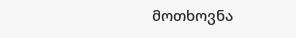მოთხოვნა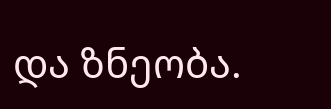და ზნეობა.